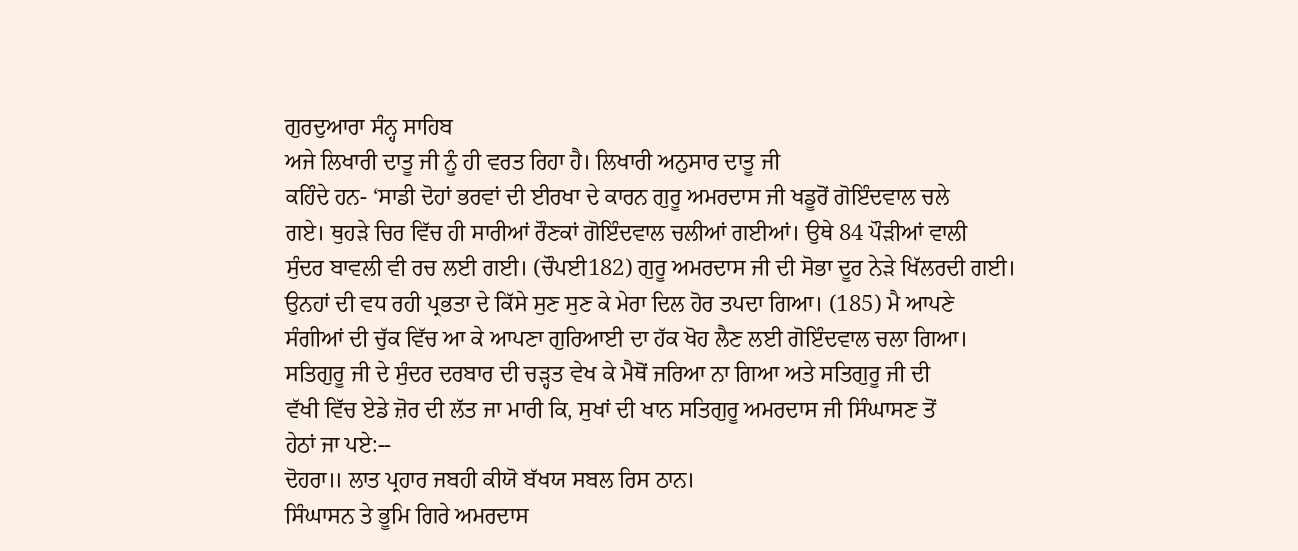ਗੁਰਦੁਆਰਾ ਸੰਨ੍ਹ ਸਾਹਿਬ
ਅਜੇ ਲਿਖਾਰੀ ਦਾਤੂ ਜੀ ਨੂੰ ਹੀ ਵਰਤ ਰਿਹਾ ਹੈ। ਲਿਖਾਰੀ ਅਨੁਸਾਰ ਦਾਤੂ ਜੀ
ਕਹਿੰਦੇ ਹਨ- ‘ਸਾਡੀ ਦੋਹਾਂ ਭਰਵਾਂ ਦੀ ਈਰਖਾ ਦੇ ਕਾਰਨ ਗੁਰੂ ਅਮਰਦਾਸ ਜੀ ਖਡੂਰੋਂ ਗੋਇੰਦਵਾਲ ਚਲੇ
ਗਏ। ਥੁਹੜੇ ਚਿਰ ਵਿੱਚ ਹੀ ਸਾਰੀਆਂ ਰੌਣਕਾਂ ਗੋਇੰਦਵਾਲ ਚਲੀਆਂ ਗਈਆਂ। ਉਥੇ 84 ਪੌੜੀਆਂ ਵਾਲੀ
ਸੁੰਦਰ ਬਾਵਲੀ ਵੀ ਰਚ ਲਈ ਗਈ। (ਚੌਪਈ182) ਗੁਰੂ ਅਮਰਦਾਸ ਜੀ ਦੀ ਸੋਭਾ ਦੂਰ ਨੇੜੇ ਖਿੱਲਰਦੀ ਗਈ।
ਉਨਹਾਂ ਦੀ ਵਧ ਰਹੀ ਪ੍ਰਭਤਾ ਦੇ ਕਿੱਸੇ ਸੁਣ ਸੁਣ ਕੇ ਮੇਰਾ ਦਿਲ ਹੋਰ ਤਪਦਾ ਗਿਆ। (185) ਮੈ ਆਪਣੇ
ਸੰਗੀਆਂ ਦੀ ਚੁੱਕ ਵਿੱਚ ਆ ਕੇ ਆਪਣਾ ਗੁਰਿਆਈ ਦਾ ਹੱਕ ਖੋਹ ਲੈਣ ਲਈ ਗੋਇੰਦਵਾਲ ਚਲਾ ਗਿਆ।
ਸਤਿਗੁਰੂ ਜੀ ਦੇ ਸੁੰਦਰ ਦਰਬਾਰ ਦੀ ਚੜ੍ਹਤ ਵੇਖ ਕੇ ਮੈਥੋਂ ਜਰਿਆ ਨਾ ਗਿਆ ਅਤੇ ਸਤਿਗੁਰੂ ਜੀ ਦੀ
ਵੱਖੀ ਵਿੱਚ ਏਡੇ ਜ਼ੋਰ ਦੀ ਲੱਤ ਜਾ ਮਾਰੀ ਕਿ, ਸੁਖਾਂ ਦੀ ਖਾਨ ਸਤਿਗੁਰੂ ਅਮਰਦਾਸ ਜੀ ਸਿੰਘਾਸਣ ਤੋਂ
ਹੇਠਾਂ ਜਾ ਪਏ:--
ਦੋਹਰਾ॥ ਲਾਤ ਪ੍ਰਹਾਰ ਜਬਹੀ ਕੀਯੋ ਬੱਖਯ ਸਬਲ ਰਿਸ ਠਾਨ।
ਸਿੰਘਾਸਨ ਤੇ ਭੂਮਿ ਗਿਰੇ ਅਮਰਦਾਸ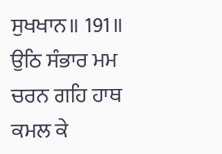ਸੁਖਖਾਨ॥ 191॥
ਉਠਿ ਸੰਭਾਰ ਮਮ ਚਰਨ ਗਹਿ ਹਾਥ ਕਮਲ ਕੇ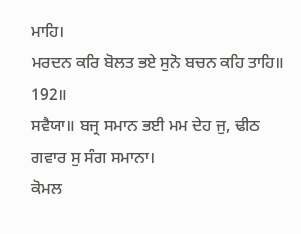ਮਾਹਿ।
ਮਰਦਨ ਕਰਿ ਬੋਲਤ ਭਏ ਸੁਨੋ ਬਚਨ ਕਹਿ ਤਾਹਿ॥ 192॥
ਸਵੈਯਾ॥ ਬਜ੍ਰ ਸਮਾਨ ਭਈ ਮਮ ਦੇਹ ਜੁ, ਢੀਠ ਗਵਾਰ ਸੁ ਸੰਗ ਸਮਾਨਾ।
ਕੋਮਲ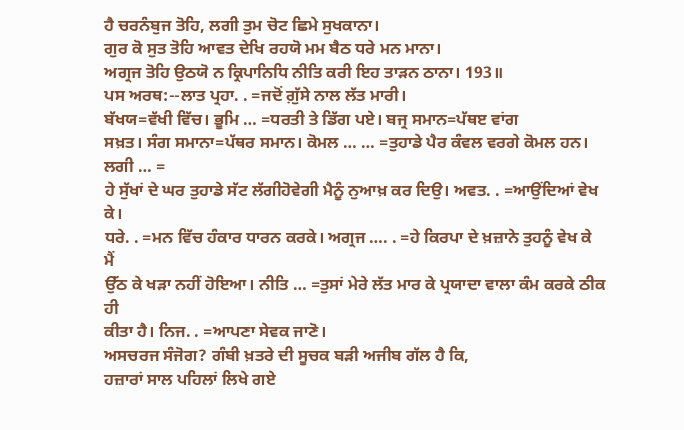ਹੈ ਚਰਨੰਬੁਜ ਤੋਹਿ, ਲਗੀ ਤੁਮ ਚੋਟ ਛਿਮੇ ਸੁਖਕਾਨਾ।
ਗੁਰ ਕੋ ਸੁਤ ਤੋਹਿ ਆਵਤ ਦੇਖਿ ਰਹਯੋ ਮਮ ਬੈਠ ਧਰੇ ਮਨ ਮਾਨਾ।
ਅਗ੍ਰਜ ਤੋਹਿ ਉਠਯੋ ਨ ਕ੍ਰਿਪਾਨਿਧਿ ਨੀਤਿ ਕਰੀ ਇਹ ਤਾੜਨ ਠਾਨਾ। 193॥
ਪਸ ਅਰਥ:--ਲਾਤ ਪ੍ਰਹਾ. . =ਜਦੋਂ ਗ਼ੁੱਸੇ ਨਾਲ ਲੱਤ ਮਾਰੀ।
ਬੱਖਯ=ਵੱਖੀ ਵਿੱਚ। ਭੂਮਿ … =ਧਰਤੀ ਤੇ ਡਿੱਗ ਪਏ। ਬਜ੍ਰ ਸਮਾਨ=ਪੱਥੲ ਵਾਂਗ
ਸਖ਼ਤ। ਸੰਗ ਸਮਾਨਾ=ਪੱਥਰ ਸਮਾਨ। ਕੋਮਲ … … =ਤੁਹਾਡੇ ਪੈਰ ਕੰਵਲ ਵਰਗੇ ਕੋਮਲ ਹਨ। ਲਗੀ … =
ਹੇ ਸੁੱਖਾਂ ਦੇ ਘਰ ਤੁਹਾਡੇ ਸੱਟ ਲੱਗੀਹੋਵੇਗੀ ਮੈਨੂੰ ਨੁਆਖ਼ ਕਰ ਦਿਉ। ਅਵਤ. . =ਆਉਂਦਿਆਂ ਵੇਖ ਕੇ।
ਧਰੇ. . =ਮਨ ਵਿੱਚ ਹੰਕਾਰ ਧਾਰਨ ਕਰਕੇ। ਅਗ੍ਰਜ …. . =ਹੇ ਕਿਰਪਾ ਦੇ ਖ਼ਜ਼ਾਨੇ ਤੁਹਨੂੰ ਵੇਖ ਕੇ ਮੈਂ
ਉੱਠ ਕੇ ਖੜਾ ਨਹੀਂ ਹੋਇਆ। ਨੀਤਿ … =ਤੁਸਾਂ ਮੇਰੇ ਲੱਤ ਮਾਰ ਕੇ ਪ੍ਰਯਾਦਾ ਵਾਲਾ ਕੰਮ ਕਰਕੇ ਠੀਕ ਹੀ
ਕੀਤਾ ਹੈ। ਨਿਜ. . =ਆਪਣਾ ਸੇਵਕ ਜਾਣੋ।
ਅਸਚਰਜ ਸੰਜੋਗ? ਗੰਬੀ ਖ਼ਤਰੇ ਦੀ ਸੂਚਕ ਬੜੀ ਅਜੀਬ ਗੱਲ ਹੈ ਕਿ,
ਹਜ਼ਾਰਾਂ ਸਾਲ ਪਹਿਲਾਂ ਲਿਖੇ ਗਏ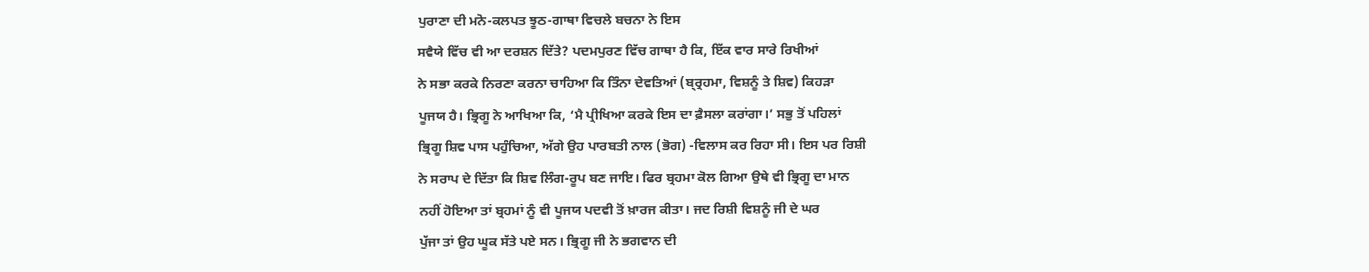ਪੁਰਾਣਾ ਦੀ ਮਨੋ-ਕਲਪਤ ਝੂਠ-ਗਾਥਾ ਵਿਚਲੇ ਬਚਨਾ ਨੇ ਇਸ
ਸਵੈਯੇ ਵਿੱਚ ਵੀ ਆ ਦਰਸ਼ਨ ਦਿੱਤੇ? ਪਦਮਪੁਰਣ ਵਿੱਚ ਗਾਥਾ ਹੈ ਕਿ, ਇੱਕ ਵਾਰ ਸਾਰੇ ਰਿਖੀਆਂ
ਨੇ ਸਭਾ ਕਰਕੇ ਨਿਰਣਾ ਕਰਨਾ ਚਾਹਿਆ ਕਿ ਤਿੰਨਾ ਦੇਵਤਿਆਂ (ਬ੍ਰ੍ਰਹਮਾ, ਵਿਸ਼ਨੂੰ ਤੇ ਸ਼ਿਵ) ਕਿਹੜਾ
ਪੂਜਯ ਹੈ। ਭ੍ਰਿਗੂ ਨੇ ਆਖਿਆ ਕਿ, ‘ਮੈ ਪ੍ਰੀਖਿਆ ਕਰਕੇ ਇਸ ਦਾ ਫ਼ੈਸਲਾ ਕਰਾਂਗਾ।’ ਸਭੁ ਤੋਂ ਪਹਿਲਾਂ
ਭ੍ਰਿਗੂ ਸ਼ਿਵ ਪਾਸ ਪਹੁੰਚਿਆ, ਅੱਗੇ ਉਹ ਪਾਰਬਤੀ ਨਾਲ (ਭੋਗ) -ਵਿਲਾਸ ਕਰ ਰਿਹਾ ਸੀ। ਇਸ ਪਰ ਰਿਸ਼ੀ
ਨੇ ਸਰਾਪ ਦੇ ਦਿੱਤਾ ਕਿ ਸ਼ਿਵ ਲਿੰਗ-ਰੂਪ ਬਣ ਜਾਇ। ਫਿਰ ਬ੍ਰਹਮਾ ਕੋਲ ਗਿਆ ਉਥੇ ਵੀ ਭ੍ਰਿਗੂ ਦਾ ਮਾਨ
ਨਹੀਂ ਹੋਇਆ ਤਾਂ ਬ੍ਰਹਮਾਂ ਨੂੰ ਵੀ ਪੂਜਯ ਪਦਵੀ ਤੋਂ ਖ਼ਾਰਜ ਕੀਤਾ। ਜਦ ਰਿਸ਼ੀ ਵਿਸ਼ਨੂੰ ਜੀ ਦੇ ਘਰ
ਪੁੱਜਾ ਤਾਂ ਉਹ ਘੂਕ ਸੱਤੇ ਪਏ ਸਨ। ਭ੍ਰਿਗੂ ਜੀ ਨੇ ਭਗਵਾਨ ਦੀ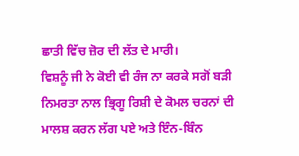ਛਾਤੀ ਵਿੱਚ ਜ਼ੋਰ ਦੀ ਲੱਤ ਦੇ ਮਾਰੀ।
ਵਿਸ਼ਨੂੰ ਜੀ ਨੇ ਕੋਈ ਵੀ ਰੰਜ ਨਾ ਕਰਕੇ ਸਗੋਂ ਬੜੀ ਨਿਮਰਤਾ ਨਾਲ ਭ੍ਰਿਗੂ ਰਿਸ਼ੀ ਦੇ ਕੋਮਲ ਚਰਨਾਂ ਦੀ
ਮਾਲਸ਼ ਕਰਨ ਲੱਗ ਪਏ ਅਤੇ ਇੰਨ-ਬਿੰਨ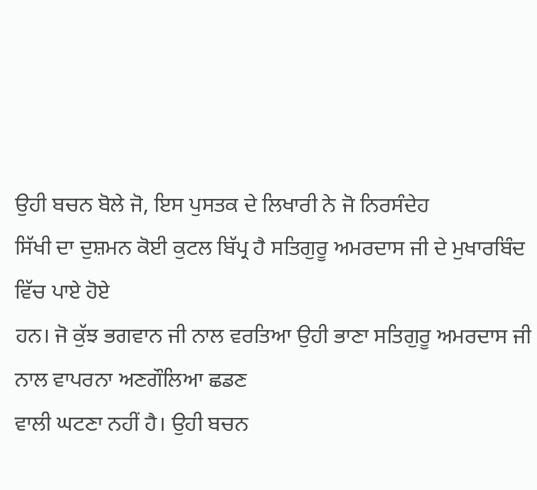ਉਹੀ ਬਚਨ ਬੋਲੇ ਜੋ, ਇਸ ਪੁਸਤਕ ਦੇ ਲਿਖਾਰੀ ਨੇ ਜੋ ਨਿਰਸੰਦੇਹ
ਸਿੱਖੀ ਦਾ ਦੁਸ਼ਮਨ ਕੋਈ ਕੁਟਲ ਬਿੱਪ੍ਰ ਹੈ ਸਤਿਗੁਰੂ ਅਮਰਦਾਸ ਜੀ ਦੇ ਮੁਖਾਰਬਿੰਦ ਵਿੱਚ ਪਾਏ ਹੋਏ
ਹਨ। ਜੋ ਕੁੱਝ ਭਗਵਾਨ ਜੀ ਨਾਲ ਵਰਤਿਆ ਉਹੀ ਭਾਣਾ ਸਤਿਗੁਰੂ ਅਮਰਦਾਸ ਜੀ ਨਾਲ ਵਾਪਰਨਾ ਅਣਗੌਲਿਆ ਛਡਣ
ਵਾਲੀ ਘਟਣਾ ਨਹੀਂ ਹੈ। ਉਹੀ ਬਚਨ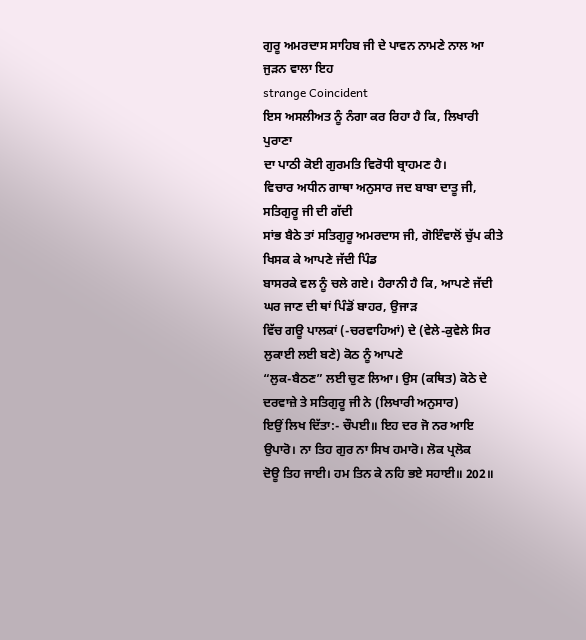ਗੁਰੂ ਅਮਰਦਾਸ ਸਾਹਿਬ ਜੀ ਦੇ ਪਾਵਨ ਨਾਮਣੇ ਨਾਲ ਆ ਜੁੜਨ ਵਾਲਾ ਇਹ
strange Coincident
ਇਸ ਅਸਲੀਅਤ ਨੂੰ ਨੰਗਾ ਕਰ ਰਿਹਾ ਹੈ ਕਿ, ਲਿਖਾਰੀ ਪੁਰਾਣਾ
ਦਾ ਪਾਠੀ ਕੋਈ ਗੁਰਮਤਿ ਵਿਰੋਧੀ ਬ੍ਰਾਹਮਣ ਹੈ।
ਵਿਚਾਰ ਅਧੀਨ ਗਾਥਾ ਅਨੁਸਾਰ ਜਦ ਬਾਬਾ ਦਾਤੂ ਜੀ, ਸਤਿਗੁਰੂ ਜੀ ਦੀ ਗੱਦੀ
ਸਾਂਭ ਬੈਠੇ ਤਾਂ ਸਤਿਗੁਰੂ ਅਮਰਦਾਸ ਜੀ, ਗੋਇੰਵਾਲੋਂ ਚੁੱਪ ਕੀਤੇ ਖਿਸਕ ਕੇ ਆਪਣੇ ਜੱਦੀ ਪਿੰਡ
ਬਾਸਰਕੇ ਵਲ ਨੂੰ ਚਲੇ ਗਏ। ਹੈਰਾਨੀ ਹੈ ਕਿ, ਆਪਣੇ ਜੱਦੀ ਘਰ ਜਾਣ ਦੀ ਥਾਂ ਪਿੰਡੋਂ ਬਾਹਰ, ਉਜਾੜ
ਵਿੱਚ ਗਊ ਪਾਲਕਾਂ (-ਚਰਵਾਹਿਆਂ) ਦੇ (ਵੇਲੇ-ਕੁਵੇਲੇ ਸਿਰ ਲੁਕਾਈ ਲਈ ਬਣੇ) ਕੋਠ ਨੂੰ ਆਪਣੇ
“ਲੁਕ-ਬੈਠਣ” ਲਈ ਚੁਣ ਲਿਆ। ਉਸ (ਕਥਿਤ) ਕੋਠੇ ਦੇ ਦਰਵਾਜ਼ੇ ਤੇ ਸਤਿਗੁਰੂ ਜੀ ਨੇ (ਲਿਖਾਰੀ ਅਨੁਸਾਰ)
ਇਉਂ ਲਿਖ ਦਿੱਤਾ:- ਚੌਪਈ॥ ਇਹ ਦਰ ਜੋ ਨਰ ਆਇ ਉਪਾਰੋ। ਨਾ ਤਿਹ ਗੁਰ ਨਾ ਸਿਖ ਹਮਾਰੋ। ਲੋਕ ਪ੍ਰਲੋਕ
ਦੋਊ ਤਿਹ ਜਾਈ। ਹਮ ਤਿਨ ਕੇ ਨਹਿ ਭਏ ਸਹਾਈ॥ 202॥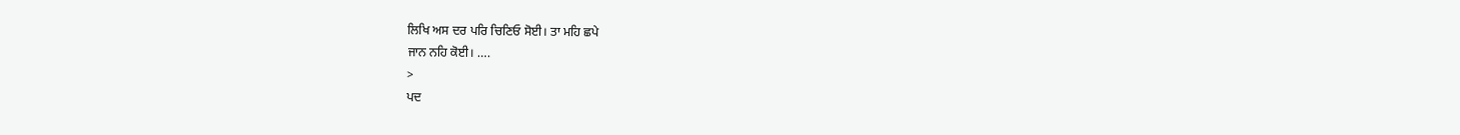ਲਿਖਿ ਅਸ ਦਰ ਪਰਿ ਚਿਣਿਓ ਸੋਈ। ਤਾ ਮਹਿ ਛਪੇ
ਜਾਨ ਨਹਿ ਕੋਈ। ….
>
ਪਦ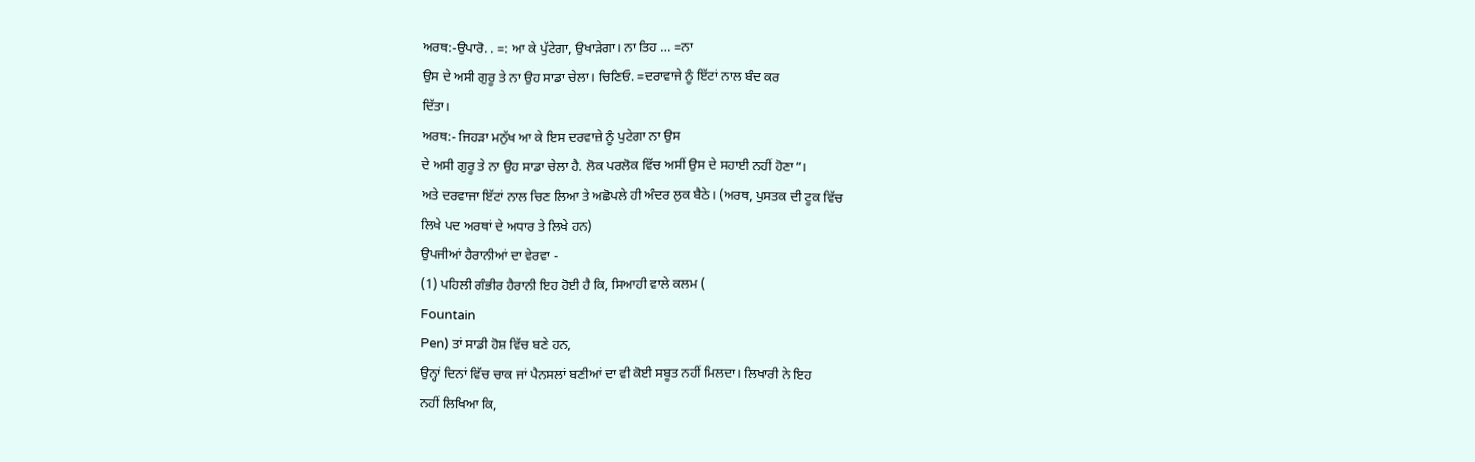ਅਰਥ:-ਉਪਾਰੋ. . =: ਆ ਕੇ ਪੁੱਟੇਗਾ, ਉਖਾੜੇਗਾ। ਨਾ ਤਿਹ … =ਨਾ
ਉਸ ਦੇ ਅਸੀ ਗੁਰੂ ਤੇ ਨਾ ਉਹ ਸਾਡਾ ਚੇਲਾ। ਚਿਣਿਓ. =ਦਰਾਵਾਜੇ ਨੂੰ ਇੱਟਾਂ ਨਾਲ ਬੰਦ ਕਰ
ਦਿੱਤਾ।
ਅਰਥ:- ਜਿਹੜਾ ਮਨੁੱਖ ਆ ਕੇ ਇਸ ਦਰਵਾਜ਼ੇ ਨੂੰ ਪੁਟੇਗਾ ਨਾ ਉਸ
ਦੇ ਅਸੀ ਗੁਰੂ ਤੇ ਨਾ ਉਹ ਸਾਡਾ ਚੇਲਾ ਹੈ. ਲੋਕ ਪਰਲੋਕ ਵਿੱਚ ਅਸੀਂ ਉਸ ਦੇ ਸਹਾਈ ਨਹੀਂ ਹੋਣਾ”।
ਅਤੇ ਦਰਵਾਜਾ ਇੱਟਾਂ ਨਾਲ ਚਿਣ ਲਿਆ ਤੇ ਅਛੋਪਲੇ ਹੀ ਅੰਦਰ ਲੁਕ ਬੈਠੇ। (ਅਰਥ, ਪੁਸਤਕ ਦੀ ਟੂਕ ਵਿੱਚ
ਲਿਖੇ ਪਦ ਅਰਥਾਂ ਦੇ ਅਧਾਰ ਤੇ ਲਿਖੇ ਹਨ)
ਉਪਜੀਆਂ ਹੈਰਾਨੀਆਂ ਦਾ ਵੇਰਵਾ -
(1) ਪਹਿਲੀ ਗੰਭੀਰ ਹੈਰਾਨੀ ਇਹ ਹੋਈ ਹੈ ਕਿ, ਸਿਆਹੀ ਵਾਲੇ ਕਲਮ (
Fountain
Pen) ਤਾਂ ਸਾਡੀ ਹੋਸ਼ ਵਿੱਚ ਬਣੇ ਹਨ,
ਉਨ੍ਹਾਂ ਦਿਨਾਂ ਵਿੱਚ ਚਾਕ ਜਾਂ ਪੈਨਸਲਾਂ ਬਣੀਆਂ ਦਾ ਵੀ ਕੋਈ ਸਬੂਤ ਨਹੀਂ ਮਿਲਦਾ। ਲਿਖਾਰੀ ਨੇ ਇਹ
ਨਹੀਂ ਲਿਖਿਆ ਕਿ,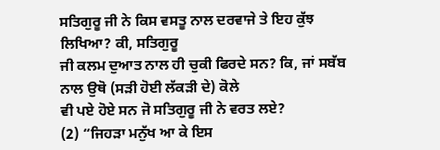ਸਤਿਗੁਰੂ ਜੀ ਨੇ ਕਿਸ ਵਸਤੂ ਨਾਲ ਦਰਵਾਜੇ ਤੇ ਇਹ ਕੁੱਝ ਲਿਖਿਆ? ਕੀ, ਸਤਿਗੁਰੂ
ਜੀ ਕਲਮ ਦੁਆਤ ਨਾਲ ਹੀ ਚੁਕੀ ਫਿਰਦੇ ਸਨ? ਕਿ, ਜਾਂ ਸਬੱਬ ਨਾਲ ਉਥੋ (ਸੜੀ ਹੋਈ ਲੱਕੜੀ ਦੇ) ਕੋਲੇ
ਵੀ ਪਏ ਹੋਏ ਸਨ ਜੋ ਸਤਿਗੁਰੂ ਜੀ ਨੇ ਵਰਤ ਲਏ?
(2) “ਜਿਹੜਾ ਮਨੁੱਖ ਆ ਕੇ ਇਸ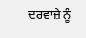ਦਰਵਾਜ਼ੇ ਨੂੰ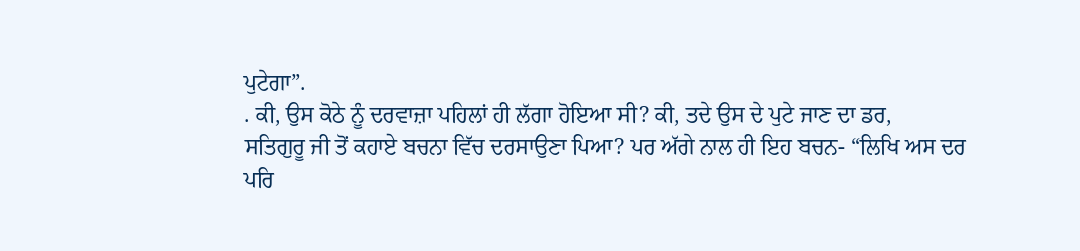ਪੁਟੇਗਾ”.
. ਕੀ, ਉਸ ਕੋਠੇ ਨੂੰ ਦਰਵਾਜ਼ਾ ਪਹਿਲਾਂ ਹੀ ਲੱਗਾ ਹੋਇਆ ਸੀ? ਕੀ, ਤਦੇ ਉਸ ਦੇ ਪੁਟੇ ਜਾਣ ਦਾ ਡਰ,
ਸਤਿਗੁਰੂ ਜੀ ਤੋਂ ਕਹਾਏ ਬਚਨਾ ਵਿੱਚ ਦਰਸਾਉਣਾ ਪਿਆ? ਪਰ ਅੱਗੇ ਨਾਲ ਹੀ ਇਹ ਬਚਨ- “ਲਿਖਿ ਅਸ ਦਰ
ਪਰਿ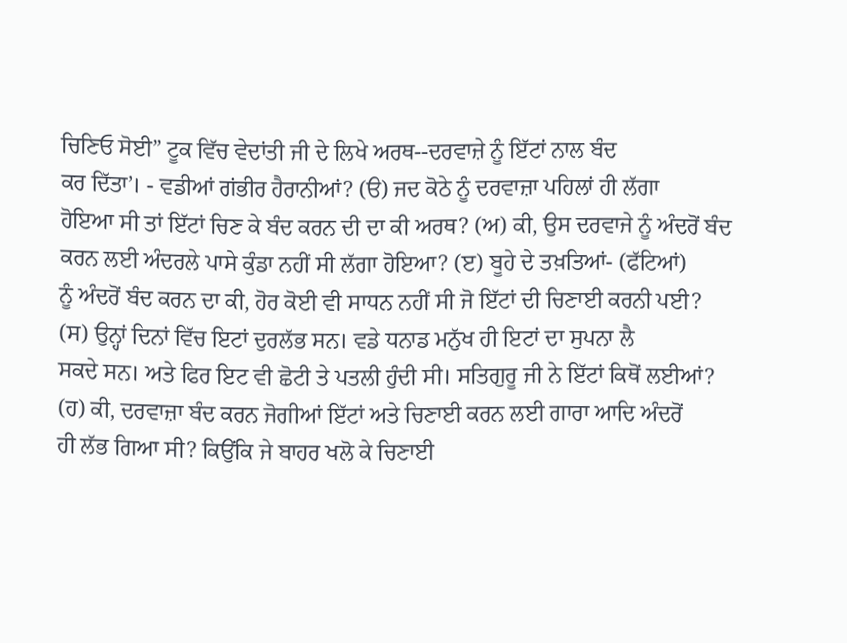ਚਿਣਿਓ ਸੋਈ” ਟੂਕ ਵਿੱਚ ਵੇਦਾਂਤੀ ਜੀ ਦੇ ਲਿਖੇ ਅਰਥ--ਦਰਵਾਜ਼ੇ ਨੂੰ ਇੱਟਾਂ ਨਾਲ ਬੰਦ
ਕਰ ਦਿੱਤਾ’। - ਵਡੀਆਂ ਗਂਭੀਰ ਹੈਰਾਨੀਆਂ? (ੳ) ਜਦ ਕੋਠੇ ਨੂੰ ਦਰਵਾਜ਼ਾ ਪਹਿਲਾਂ ਹੀ ਲੱਗਾ
ਹੋਇਆ ਸੀ ਤਾਂ ਇੱਟਾਂ ਚਿਣ ਕੇ ਬੰਦ ਕਰਨ ਦੀ ਦਾ ਕੀ ਅਰਥ? (ਅ) ਕੀ, ਉਸ ਦਰਵਾਜੇ ਨੂੰ ਅੰਦਰੋਂ ਬੰਦ
ਕਰਨ ਲਈ ਅੰਦਰਲੇ ਪਾਸੇ ਕੁੰਡਾ ਨਹੀਂ ਸੀ ਲੱਗਾ ਹੋਇਆ? (ੲ) ਬੂਹੇ ਦੇ ਤਖ਼ਤਿਆਂ- (ਫੱਟਿਆਂ)
ਨੂੰ ਅੰਦਰੋਂ ਬੰਦ ਕਰਨ ਦਾ ਕੀ, ਹੋਰ ਕੋਈ ਵੀ ਸਾਧਨ ਨਹੀਂ ਸੀ ਜੋ ਇੱਟਾਂ ਦੀ ਚਿਣਾਈ ਕਰਨੀ ਪਈ?
(ਸ) ਉਨ੍ਹਾਂ ਦਿਨਾਂ ਵਿੱਚ ਇਟਾਂ ਦੁਰਲੱਭ ਸਨ। ਵਡੇ ਧਨਾਡ ਮਨੁੱਖ ਹੀ ਇਟਾਂ ਦਾ ਸੁਪਨਾ ਲੈ
ਸਕਦੇ ਸਨ। ਅਤੇ ਫਿਰ ਇਟ ਵੀ ਛੋਟੀ ਤੇ ਪਤਲੀ ਹੁੰਦੀ ਸੀ। ਸਤਿਗੁਰੂ ਜੀ ਨੇ ਇੱਟਾਂ ਕਿਥੋਂ ਲਈਆਂ?
(ਹ) ਕੀ, ਦਰਵਾਜ਼ਾ ਬੰਦ ਕਰਨ ਜੋਗੀਆਂ ਇੱਟਾਂ ਅਤੇ ਚਿਣਾਈ ਕਰਨ ਲਈ ਗਾਰਾ ਆਦਿ ਅੰਦਰੋਂ
ਹੀ ਲੱਭ ਗਿਆ ਸੀ? ਕਿਉਂਕਿ ਜੇ ਬਾਹਰ ਖਲੋ ਕੇ ਚਿਣਾਈ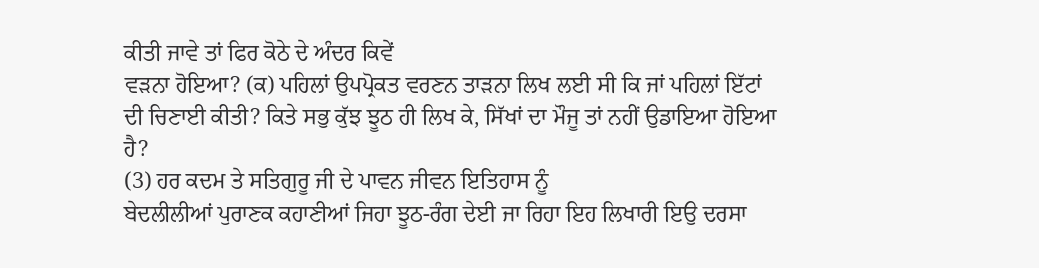ਕੀਤੀ ਜਾਵੇ ਤਾਂ ਫਿਰ ਕੋਠੇ ਦੇ ਅੰਦਰ ਕਿਵੇਂ
ਵੜਨਾ ਹੋਇਆ? (ਕ) ਪਹਿਲਾਂ ਉਪਪ੍ਰੋਕਤ ਵਰਣਨ ਤਾੜਨਾ ਲਿਖ ਲਈ ਸੀ ਕਿ ਜਾਂ ਪਹਿਲਾਂ ਇੱਟਾਂ
ਦੀ ਚਿਣਾਈ ਕੀਤੀ? ਕਿਤੇ ਸਭੁ ਕੁੱਝ ਝੂਠ ਹੀ ਲਿਖ ਕੇ, ਸਿੱਖਾਂ ਦਾ ਮੌਜੂ ਤਾਂ ਨਹੀਂ ਉਡਾਇਆ ਹੋਇਆ
ਹੈ?
(3) ਹਰ ਕਦਮ ਤੇ ਸਤਿਗੁਰੂ ਜੀ ਦੇ ਪਾਵਨ ਜੀਵਨ ਇਤਿਹਾਸ ਨੂੰ
ਬੇਦਲੀਲੀਆਂ ਪੁਰਾਣਕ ਕਹਾਣੀਆਂ ਜਿਹਾ ਝੂਠ-ਰੰਗ ਦੇਈ ਜਾ ਰਿਹਾ ਇਹ ਲਿਖਾਰੀ ਇਉ ਦਰਸਾ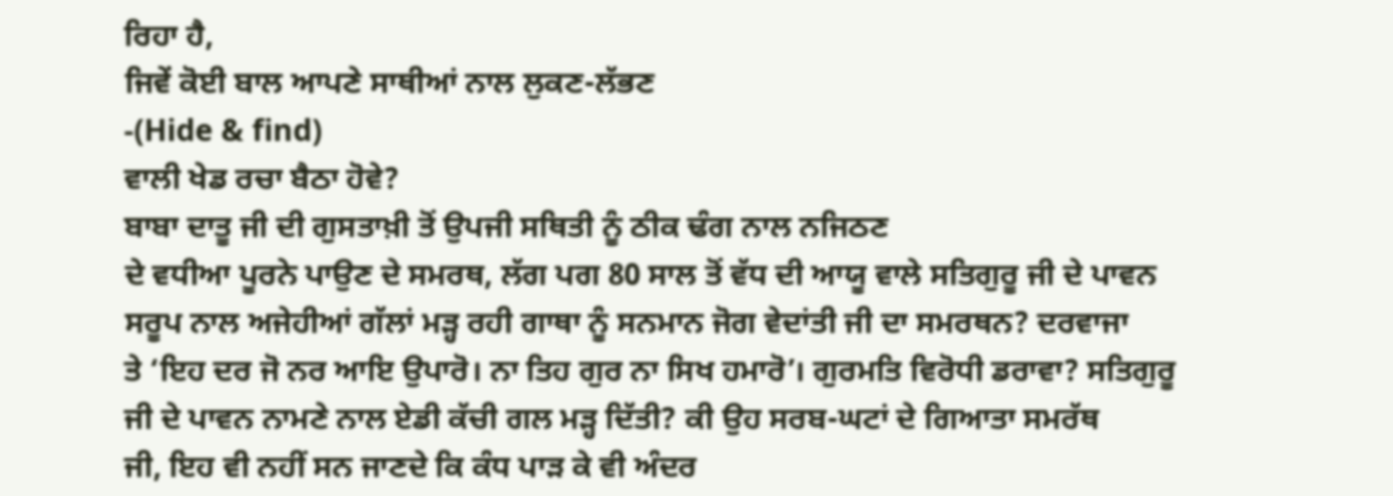ਰਿਹਾ ਹੈ,
ਜਿਵੇਂ ਕੋਈ ਬਾਲ ਆਪਣੇ ਸਾਥੀਆਂ ਨਾਲ ਲੁਕਣ-ਲੱਭਣ
-(Hide & find)
ਵਾਲੀ ਖੇਡ ਰਚਾ ਬੈਠਾ ਹੋਵੇ?
ਬਾਬਾ ਦਾਤੂ ਜੀ ਦੀ ਗੁਸਤਾਖ਼ੀ ਤੋਂ ਉਪਜੀ ਸਥਿਤੀ ਨੂੰ ਠੀਕ ਢੰਗ ਨਾਲ ਨਜਿਠਣ
ਦੇ ਵਧੀਆ ਪੂਰਨੇ ਪਾਉਣ ਦੇ ਸਮਰਥ, ਲੱਗ ਪਗ 80 ਸਾਲ ਤੋਂ ਵੱਧ ਦੀ ਆਯੂ ਵਾਲੇ ਸਤਿਗੁਰੂ ਜੀ ਦੇ ਪਾਵਨ
ਸਰੂਪ ਨਾਲ ਅਜੇਹੀਆਂ ਗੱਲਾਂ ਮੜ੍ਹ ਰਹੀ ਗਾਥਾ ਨੂੰ ਸਨਮਾਨ ਜੋਗ ਵੇਦਾਂਤੀ ਜੀ ਦਾ ਸਮਰਥਨ? ਦਰਵਾਜਾ
ਤੇ ‘ਇਹ ਦਰ ਜੋ ਨਰ ਆਇ ਉਪਾਰੋ। ਨਾ ਤਿਹ ਗੁਰ ਨਾ ਸਿਖ ਹਮਾਰੋ’। ਗੁਰਮਤਿ ਵਿਰੋਧੀ ਡਰਾਵਾ? ਸਤਿਗੁਰੂ
ਜੀ ਦੇ ਪਾਵਨ ਨਾਮਣੇ ਨਾਲ ਏਡੀ ਕੱਚੀ ਗਲ ਮੜ੍ਹ ਦਿੱਤੀ? ਕੀ ਉਹ ਸਰਬ-ਘਟਾਂ ਦੇ ਗਿਆਤਾ ਸਮਰੱਥ
ਜੀ, ਇਹ ਵੀ ਨਹੀਂ ਸਨ ਜਾਣਦੇ ਕਿ ਕੰਧ ਪਾੜ ਕੇ ਵੀ ਅੰਦਰ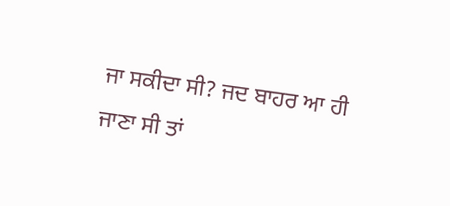ਜਾ ਸਕੀਦਾ ਸੀ? ਜਦ ਬਾਹਰ ਆ ਹੀ
ਜਾਣਾ ਸੀ ਤਾਂ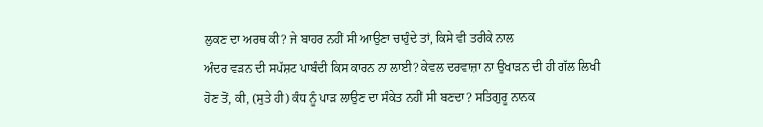ਲੁਕਣ ਦਾ ਅਰਥ ਕੀ? ਜੇ ਬਾਹਰ ਨਹੀਂ ਸੀ ਆਉਣਾ ਚਾਹੁੰਦੇ ਤਾਂ, ਕਿਸੇ ਵੀ ਤਰੀਕੇ ਨਾਲ
ਅੰਦਰ ਵੜਨ ਦੀ ਸਪੱਸ਼ਟ ਪਾਬੰਦੀ ਕਿਸ ਕਾਰਨ ਨਾ ਲਾਈ? ਕੇਵਲ ਦਰਵਾਜ਼ਾ ਨਾ ਉਖਾੜਨ ਦੀ ਹੀ ਗੱਲ ਲਿਖੀ
ਹੋਣ ਤੋਂ, ਕੀ, (ਸੁਤੇ ਹੀ) ਕੰਧ ਨੂੰ ਪਾੜ ਲਾਉਣ ਦਾ ਸੰਕੇਤ ਨਹੀਂ ਸੀ ਬਣਦਾ? ਸਤਿਗੁਰੂ ਨਾਨਕ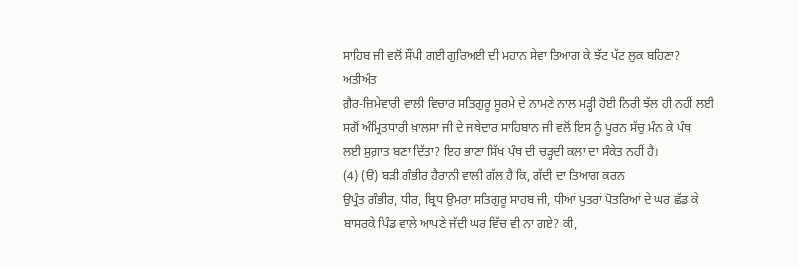ਸਾਹਿਬ ਜੀ ਵਲੋਂ ਸੌਂਪੀ ਗਈ ਗੁਰਿਅਈ ਦੀ ਮਹਾਨ ਸੇਵਾ ਤਿਆਗ ਕੇ ਝੱਟ ਪੱਟ ਲੁਕ ਬਹਿਣਾ? ਅਤੀਅੰਤ
ਗ਼ੈਰ-ਜ਼ਿਮੇਵਾਰੀ ਵਾਲੀ ਵਿਚਾਰ ਸਤਿਗੁਰੂ ਸੂਰਮੇ ਦੇ ਨਾਮਣੇ ਨਾਲ ਮੜ੍ਹੀ ਹੋਈ ਨਿਰੀ ਝੱਲ ਹੀ ਨਹੀਂ ਲਈ
ਸਗੋਂ ਅੰਮ੍ਰਿਤਧਾਰੀ ਖ਼ਾਲਸਾ ਜੀ ਦੇ ਜਥੇਦਾਰ ਸਾਹਿਬਾਨ ਜੀ ਵਲੋਂ ਇਸ ਨੂੰ ਪੂਰਨ ਸੱਚੁ ਮੰਨ ਕੇ ਪੰਥ
ਲਈ ਸੁਗ਼ਾਤ ਬਣਾ ਦਿੱਤਾ? ਇਹ ਭਾਣਾ ਸਿੱਖ ਪੰਥ ਦੀ ਚੜ੍ਹਦੀ ਕਲਾ ਦਾ ਸੰਕੇਤ ਨਹੀਂ ਹੈ।
(4) (ੳ) ਬੜੀ ਗੰਭੀਰ ਹੈਰਾਨੀ ਵਾਲੀ ਗੱਲ ਹੈ ਕਿ, ਗੱਦੀ ਦਾ ਤਿਆਗ ਕਰਨ
ਉਪ੍ਰੰਤ ਗੰਭੀਰ, ਧੀਰ, ਬ੍ਰਿਧ ਉਮਰਾ ਸਤਿਗੁਰੂ ਸਾਹਬ ਜੀ, ਧੀਆਂ ਪੁਤਰਾਂ ਪੋਤਰਿਆਂ ਦੇ ਘਰ ਛੱਡ ਕੇ
ਬਾਸਰਕੇ ਪਿੰਡ ਵਾਲੇ ਆਪਣੇ ਜੱਦੀ ਘਰ ਵਿੱਚ ਵੀ ਨਾ ਗਏ? ਕੀ,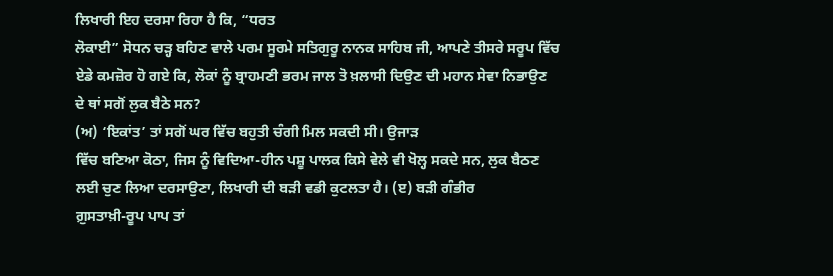ਲਿਖਾਰੀ ਇਹ ਦਰਸਾ ਰਿਹਾ ਹੈ ਕਿ, “ਧਰਤ
ਲੋਕਾਈ” ਸੋਧਨ ਚੜ੍ਹ ਬਹਿਣ ਵਾਲੇ ਪਰਮ ਸੂਰਮੇ ਸਤਿਗੁਰੂ ਨਾਨਕ ਸਾਹਿਬ ਜੀ, ਆਪਣੇ ਤੀਸਰੇ ਸਰੂਪ ਵਿੱਚ
ਏਡੇ ਕਮਜ਼ੋਰ ਹੋ ਗਏ ਕਿ, ਲੋਕਾਂ ਨੂੰ ਬ੍ਰਾਹਮਣੀ ਭਰਮ ਜਾਲ ਤੋ ਖ਼ਲਾਸੀ ਦਿਉਣ ਦੀ ਮਹਾਨ ਸੇਵਾ ਨਿਭਾਉਣ
ਦੇ ਥਾਂ ਸਗੋਂ ਲੁਕ ਬੈਠੇ ਸਨ?
(ਅ) ‘ਇਕਾਂਤ’ ਤਾਂ ਸਗੋਂ ਘਰ ਵਿੱਚ ਬਹੁਤੀ ਚੰਗੀ ਮਿਲ ਸਕਦੀ ਸੀ। ਉਜਾੜ
ਵਿੱਚ ਬਣਿਆ ਕੋਠਾ, ਜਿਸ ਨੂੰ ਵਿਦਿਆ-ਹੀਨ ਪਸ਼ੂ ਪਾਲਕ ਕਿਸੇ ਵੇਲੇ ਵੀ ਖੋਲ੍ਹ ਸਕਦੇ ਸਨ, ਲੁਕ ਬੈਠਣ
ਲਈ ਚੁਣ ਲਿਆ ਦਰਸਾਉਣਾ, ਲਿਖਾਰੀ ਦੀ ਬੜੀ ਵਡੀ ਕੁਟਲਤਾ ਹੈ। (ੲ) ਬੜੀ ਗੰਭੀਰ
ਗ਼ੁਸਤਾਖ਼ੀ-ਰੂਪ ਪਾਪ ਤਾਂ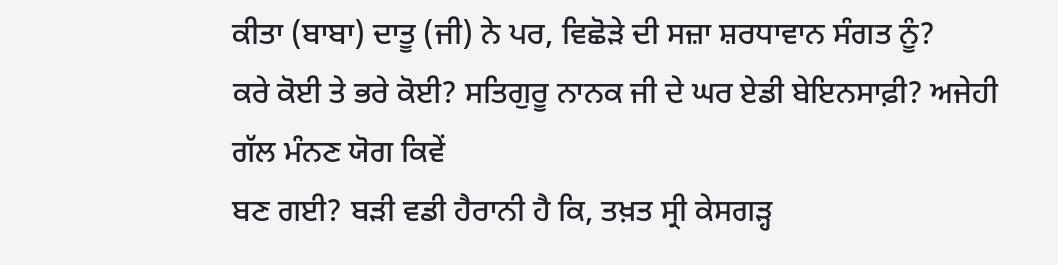ਕੀਤਾ (ਬਾਬਾ) ਦਾਤੂ (ਜੀ) ਨੇ ਪਰ, ਵਿਛੋੜੇ ਦੀ ਸਜ਼ਾ ਸ਼ਰਧਾਵਾਨ ਸੰਗਤ ਨੂੰ?
ਕਰੇ ਕੋਈ ਤੇ ਭਰੇ ਕੋਈ? ਸਤਿਗੁਰੂ ਨਾਨਕ ਜੀ ਦੇ ਘਰ ਏਡੀ ਬੇਇਨਸਾਫ਼ੀ? ਅਜੇਹੀ ਗੱਲ ਮੰਨਣ ਯੋਗ ਕਿਵੇਂ
ਬਣ ਗਈ? ਬੜੀ ਵਡੀ ਹੈਰਾਨੀ ਹੈ ਕਿ, ਤਖ਼ਤ ਸ੍ਰੀ ਕੇਸਗੜ੍ਹ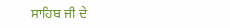ਸਾਹਿਬ ਜੀ ਦੇ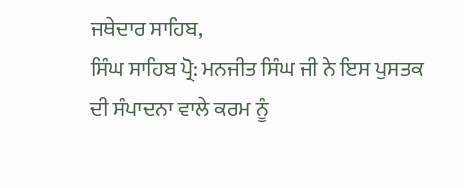ਜਥੇਦਾਰ ਸਾਹਿਬ,
ਸਿੰਘ ਸਾਹਿਬ ਪ੍ਰੋ: ਮਨਜੀਤ ਸਿੰਘ ਜੀ ਨੇ ਇਸ ਪੁਸਤਕ ਦੀ ਸੰਪਾਦਨਾ ਵਾਲੇ ਕਰਮ ਨੂੰ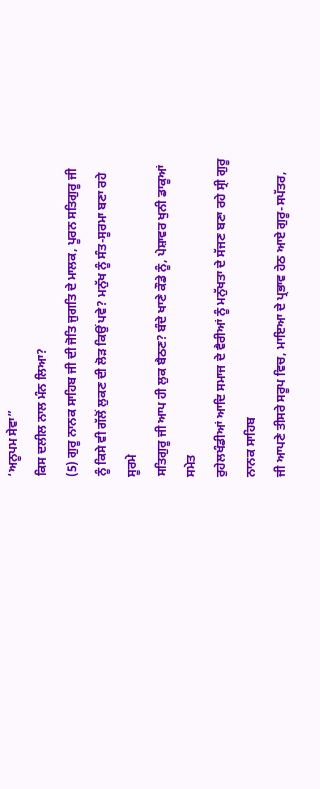‘ਅਨੂਪਮ ਸੇਵਾ”
ਕਿਸ ਦਲੀਲ ਨਾਲ ਮੰਨ ਲਿਆ?
(5) ਗੁਰੂ ਨਾਨਕ ਸਾਹਿਬ ਜੀ ਦੀ ਜੋਤਿ ਜੁਗਤਿ ਦੇ ਮਾਲਕ, ਪੂਰਨ ਸਤਿਗੁਰੂ ਜੀ
ਨੂੰ ਕਿਸੇ ਵੀ ਗੱਲੋਂ ਲੁਕਣ ਦੀ ਲੋੜ ਕਿਉਂ ਪਵੇ? ਮਨੁੱਖ ਨੂੰ ਸੰਤ-ਸੂਰਮਾ ਬਣਾ ਰਹੇ ਸੂਰਮੇ
ਸਤਿਗੁਰੂ ਜੀ ਆਪ ਹੀ ਲੁਕ ਬੈਠਣ? ਬੰਦੇ ਖਾਣੇ ਕੌਡੇ ਨੂੰ, ਪੇਸ਼ਾਵਰ ਖੁਨੀ ਡਾਕੂਆਂ ਸਮੇਤ
ਰੁਹੇਲਖੰਡੀਆਂ ਆਦਿ ਸਮਾਜ ਦੇ ਵੈਰੀਆਂ ਨੂੰ ਮਨੁੱਖਤਾ ਦੇ ਸੱਜਣ ਬਣਾ ਰਹੇ ਸ੍ਰੀ ਗੁਰੂ ਨਾਨਕ ਸਾਹਿਬ
ਜੀ ਆਪਣੇ ਤੀਸਰੇ ਸਰੂਪ ਵਿਚ, ਮਾਇਆ ਦੇ ਪ੍ਰਭਾਵ ਹੇਠ ਆਏ ਗੁਰੂ-ਸਪੱਤਰ,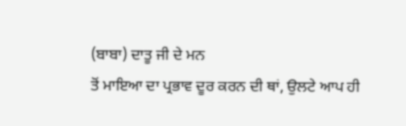(ਬਾਬਾ) ਦਾਤੂ ਜੀ ਦੇ ਮਨ
ਤੋਂ ਮਾਇਆ ਦਾ ਪ੍ਰਭਾਵ ਦੂਰ ਕਰਨ ਦੀ ਥਾਂ, ਉਲਟੇ ਆਪ ਹੀ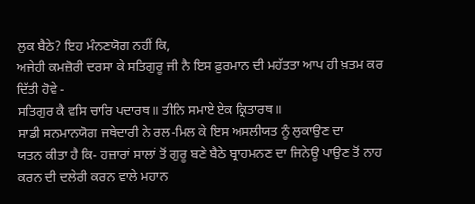ਲੁਕ ਬੈਠੇ? ਇਹ ਮੰਨਣਯੋਗ ਨਹੀਂ ਕਿ,
ਅਜੇਹੀ ਕਮਜ਼ੋਰੀ ਦਰਸਾ ਕੇ ਸਤਿਗੁਰੂ ਜੀ ਨੈ ਇਸ ਫ਼ੁਰਮਾਨ ਦੀ ਮਹੱਤਤਾ ਆਪ ਹੀ ਖ਼ਤਮ ਕਰ
ਦਿੱਤੀ ਹੋਵੇ -
ਸਤਿਗੁਰ ਕੈ ਵਸਿ ਚਾਰਿ ਪਦਾਰਥ॥ ਤੀਨਿ ਸਮਾਏ ਏਕ ਕ੍ਰਿਤਾਰਥ॥
ਸਾਡੀ ਸਨਮਾਨਯੋਗ ਜਥੇਦਾਰੀ ਨੇ ਰਲ-ਮਿਲ ਕੇ ਇਸ ਅਸਲੀਯਤ ਨੂੰ ਲੁਕਾਉਣ ਦਾ
ਯਤਨ ਕੀਤਾ ਹੈ ਕਿ- ਹਜ਼ਾਰਾਂ ਸਾਲਾਂ ਤੋਂ ਗੁਰੂ ਬਣੇ ਬੈਠੇ ਬ੍ਰਾਹਮਨਣ ਦਾ ਜਿਨੇਊ ਪਾਉਣ ਤੋਂ ਨਾਹ
ਕਰਨ ਦੀ ਦਲੇਰੀ ਕਰਨ ਵਾਲੇ ਮਹਾਨ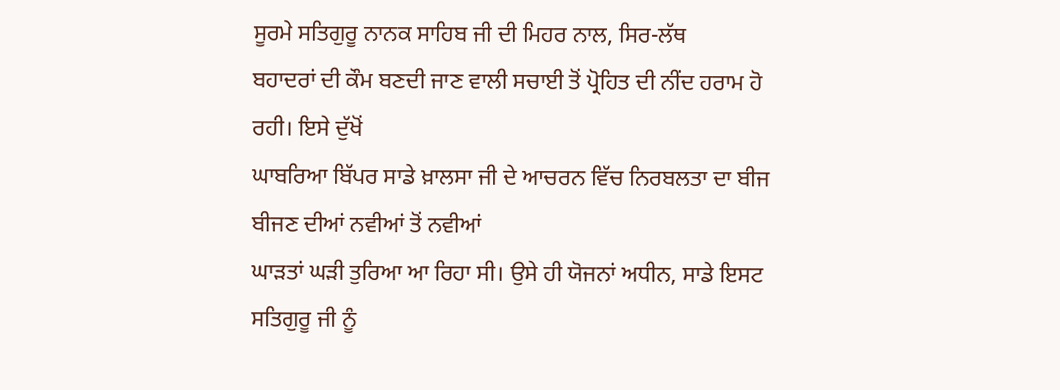ਸੂਰਮੇ ਸਤਿਗੁਰੂ ਨਾਨਕ ਸਾਹਿਬ ਜੀ ਦੀ ਮਿਹਰ ਨਾਲ, ਸਿਰ-ਲੱਥ
ਬਹਾਦਰਾਂ ਦੀ ਕੌਮ ਬਣਦੀ ਜਾਣ ਵਾਲੀ ਸਚਾਈ ਤੋਂ ਪ੍ਰੋਹਿਤ ਦੀ ਨੀਂਦ ਹਰਾਮ ਹੋ ਰਹੀ। ਇਸੇ ਦੁੱਖੋਂ
ਘਾਬਰਿਆ ਬਿੱਪਰ ਸਾਡੇ ਖ਼ਾਲਸਾ ਜੀ ਦੇ ਆਚਰਨ ਵਿੱਚ ਨਿਰਬਲਤਾ ਦਾ ਬੀਜ ਬੀਜਣ ਦੀਆਂ ਨਵੀਆਂ ਤੋਂ ਨਵੀਆਂ
ਘਾੜਤਾਂ ਘੜੀ ਤੁਰਿਆ ਆ ਰਿਹਾ ਸੀ। ਉਸੇ ਹੀ ਯੋਜਨਾਂ ਅਧੀਨ, ਸਾਡੇ ਇਸਟ ਸਤਿਗੁਰੂ ਜੀ ਨੂੰ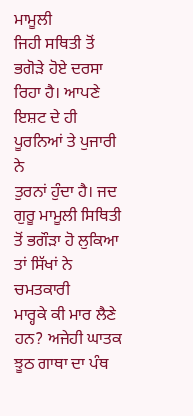ਮਾਮੂਲੀ
ਜਿਹੀ ਸਥਿਤੀ ਤੋਂ ਭਗੋੜੇ ਹੋਏ ਦਰਸਾ ਰਿਹਾ ਹੈ। ਆਪਣੇ ਇਸ਼ਟ ਦੇ ਹੀ ਪੂਰਨਿਆਂ ਤੇ ਪੁਜਾਰੀ ਨੇ
ਤੁਰਨਾਂ ਹੁੰਦਾ ਹੈ। ਜਦ ਗੁਰੂ ਮਾਮੂਲੀ ਸਿਥਿਤੀ ਤੋਂ ਭਗੌੜਾ ਹੋ ਲੁਕਿਆ ਤਾਂ ਸਿੱਖਾਂ ਨੇ ਚਮਤਕਾਰੀ
ਮਾਰ੍ਹਕੇ ਕੀ ਮਾਰ ਲੈਣੇ ਹਨ? ਅਜੇਹੀ ਘਾਤਕ ਝੂਠ ਗਾਥਾ ਦਾ ਪੰਥ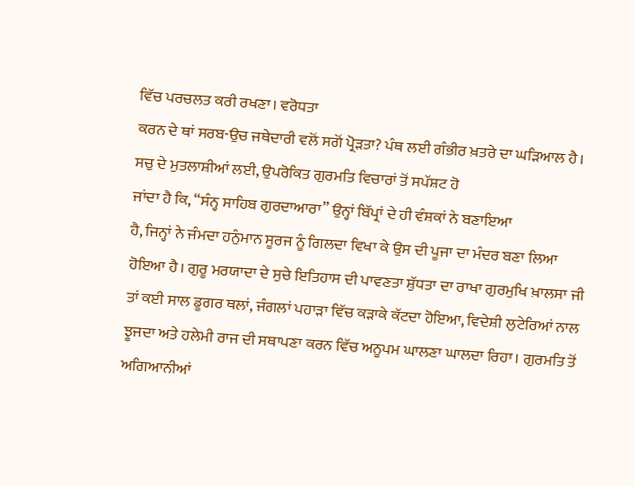ਵਿੱਚ ਪਰਚਲਤ ਕਰੀ ਰਖਣਾ। ਵਰੋਧਤਾ
ਕਰਨ ਦੇ ਥਾਂ ਸਰਬ-ਉਚ ਜਥੇਦਾਰੀ ਵਲੋਂ ਸਗੋਂ ਪ੍ਰੋੜਤਾ? ਪੰਥ ਲਈ ਗੰਭੀਰ ਖ਼ਤਰੇ ਦਾ ਘੜਿਆਲ ਹੈ।
ਸਚੁ ਦੇ ਮੁਤਲਾਸ਼ੀਆਂ ਲਈ, ਉਪਰੋਕਿਤ ਗੁਰਮਤਿ ਵਿਚਾਰਾਂ ਤੋਂ ਸਪੱਸ਼ਟ ਹੋ
ਜਾਂਦਾ ਹੈ ਕਿ, “ਸੰਨ੍ਹ ਸਾਹਿਬ ਗੁਰਦਾਆਰਾ” ਉਨ੍ਹਾਂ ਬਿੱਪ੍ਰਾਂ ਦੇ ਹੀ ਵੰਸ਼ਕਾਂ ਨੇ ਬਣਾਇਆ
ਹੈ, ਜਿਨ੍ਹਾਂ ਨੇ ਜੰਮਦਾ ਹਨੁੰਮਾਨ ਸੂਰਜ ਨੂੰ ਗਿਲਦਾ ਵਿਖਾ ਕੇ ਉਸ ਦੀ ਪੂਜਾ ਦਾ ਮੰਦਰ ਬਣਾ ਲਿਆ
ਹੋਇਆ ਹੈ। ਗੁਰੂ ਮਰਯਾਦਾ ਦੇ ਸੁਚੇ ਇਤਿਹਾਸ ਦੀ ਪਾਵਣਤਾ ਸ਼ੁੱਧਤਾ ਦਾ ਰਾਖਾ ਗੁਰਮੁਖਿ ਖ਼ਾਲਸਾ ਜੀ
ਤਾਂ ਕਈ ਸਾਲ ਡੂਗਰ ਥਲਾਂ, ਜੰਗਲਾਂ ਪਹਾੜਾ ਵਿੱਚ ਕੜਾਕੇ ਕੱਟਦਾ ਹੋਇਆ, ਵਿਦੇਸ਼ੀ ਲੁਟੇਰਿਆਂ ਨਾਲ
ਝੂਜਦਾ ਅਤੇ ਹਲੇਮੀ ਰਾਜ ਦੀ ਸਥਾਪਣਾ ਕਰਨ ਵਿੱਚ ਅਨੂਪਮ ਘਾਲਣਾ ਘਾਲਦਾ ਰਿਹਾ। ਗੁਰਮਤਿ ਤੋਂ
ਅਗਿਆਨੀਆਂ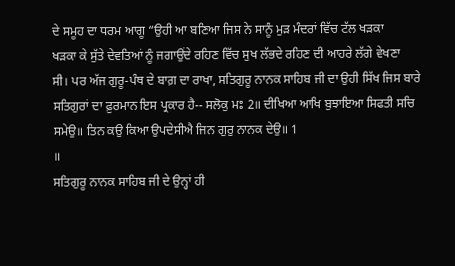ਦੇ ਸਮੂਹ ਦਾ ਧਰਮ ਆਗੂ “ਉਹੀ ਆ ਬਣਿਆ ਜਿਸ ਨੇ ਸਾਨੂੰ ਮੁੜ ਮੰਦਰਾਂ ਵਿੱਚ ਟੱਲ ਖੜਕਾ
ਖੜਕਾ ਕੇ ਸੁੱਤੇ ਦੇਵਤਿਆਂ ਨੂੰ ਜਗਾਉਂਦੇ ਰਹਿਣ ਵਿੱਚ ਸੁਖ ਲੱਭਦੇ ਰਹਿਣ ਦੀ ਆਹਰੇ ਲੱਗੇ ਵੇਖਣਾ
ਸੀ। ਪਰ ਅੱਜ ਗੁਰੂ-ਪੰਥ ਦੇ ਬਾਗ਼ ਦਾ ਰਾਖਾ, ਸਤਿਗੁਰੂ ਨਾਨਕ ਸਾਹਿਬ ਜੀ ਦਾ ਉਹੀ ਸਿੱਖ ਜਿਸ ਬਾਰੇ
ਸਤਿਗੁਰਾਂ ਦਾ ਫ਼ੁਰਮਾਨ ਇਸ ਪ੍ਰਕਾਰ ਹੈ-- ਸਲੋਕੁ ਮਃ 2॥ ਦੀਖਿਆ ਆਖਿ ਬੁਝਾਇਆ ਸਿਫਤੀ ਸਚਿ
ਸਮੇਉ॥ ਤਿਨ ਕਉ ਕਿਆ ਉਪਦੇਸੀਐ ਜਿਨ ਗੁਰੁ ਨਾਨਕ ਦੇਉ॥ 1
॥
ਸਤਿਗੁਰੂ ਨਾਨਕ ਸਾਹਿਬ ਜੀ ਦੇ ਉਨ੍ਹਾਂ ਹੀ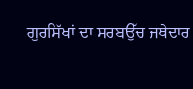ਗੁਰਸਿੱਖਾਂ ਦਾ ਸਰਬਉੱਚ ਜਥੇਦਾਰ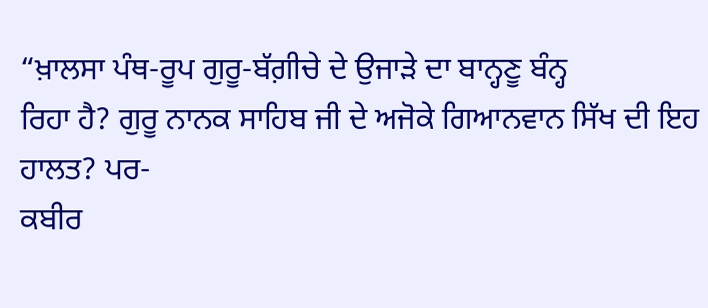“ਖ਼ਾਲਸਾ ਪੰਥ-ਰੂਪ ਗੁਰੂ-ਬੱਗ਼ੀਚੇ ਦੇ ਉਜਾੜੇ ਦਾ ਬਾਨ੍ਹਣੂ ਬੰਨ੍ਹ
ਰਿਹਾ ਹੈ? ਗੁਰੂ ਨਾਨਕ ਸਾਹਿਬ ਜੀ ਦੇ ਅਜੋਕੇ ਗਿਆਨਵਾਨ ਸਿੱਖ ਦੀ ਇਹ ਹਾਲਤ? ਪਰ-
ਕਬੀਰ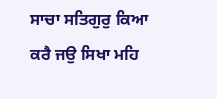ਸਾਚਾ ਸਤਿਗੁਰੁ ਕਿਆ ਕਰੈ ਜਉ ਸਿਖਾ ਮਹਿ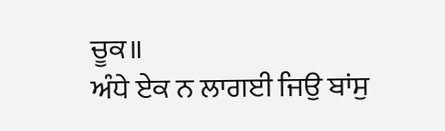ਚੂਕ॥
ਅੰਧੇ ਏਕ ਨ ਲਾਗਈ ਜਿਉ ਬਾਂਸੁ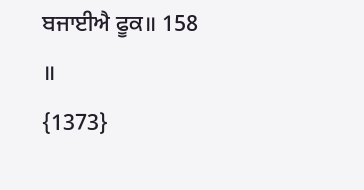ਬਜਾਈਐ ਫੂਕ॥ 158
॥
{1373}